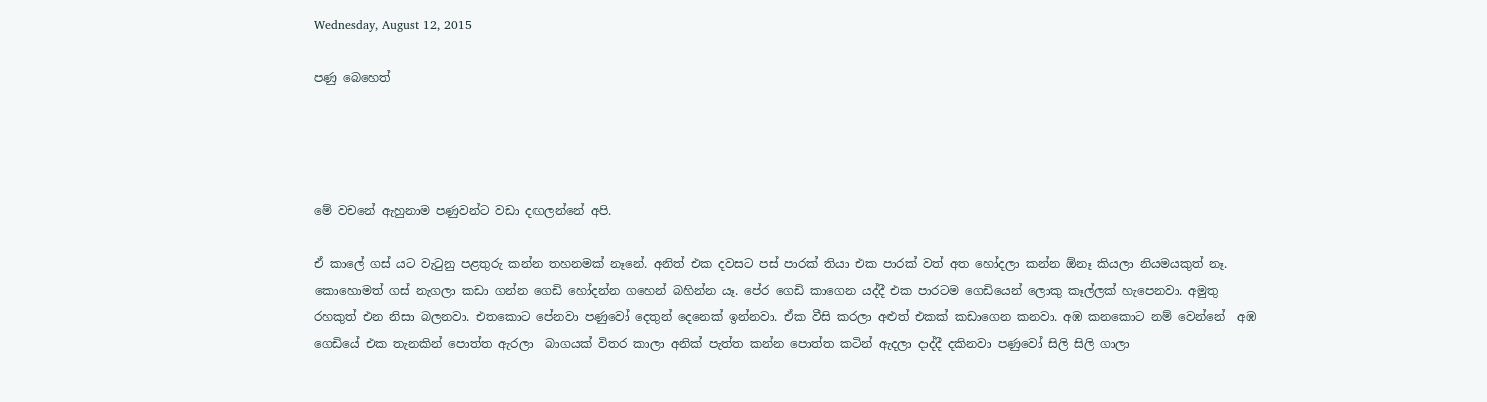Wednesday, August 12, 2015

පණු බෙහෙත්




මේ වචනේ ඇහුනාම පණුවන්ට වඩා දඟලන්නේ අපි.

ඒ කාලේ ගස් යට වැටුනු පළතුරු කන්න තහනමක් නෑනේ. අනිත් එක දවසට පස් පාරක් තියා එක පාරක් වත් අත හෝදලා කන්න ඕනෑ කියලා නියමයකුත් නෑ. කොහොමත් ගස් නැගලා කඩා ගන්න ගෙඩි හෝදන්න ගහෙන් බහින්න යෑ. පේර ගෙඩි කාගෙන යද්දී එක පාරටම ගෙඩියෙන් ලොකු කෑල්ලක් හැපෙනවා. අමුතු රහකුත් එන නිසා බලනවා. එතකොට පේනවා පණුවෝ දෙතුන් දෙනෙක් ඉන්නවා. ඒක වීසි කරලා අළුත් එකක් කඩාගෙන කනවා. අඹ කනකොට නම් වෙන්නේ  අඹ ගෙඩියේ එක තැනකින් පොත්ත ඇරලා  බාගයක් විතර කාලා අනික් පැත්ත කන්න පොත්ත කටින් ඇදලා දාද්දී දකිනවා පණුවෝ සිලි සිලි ගාලා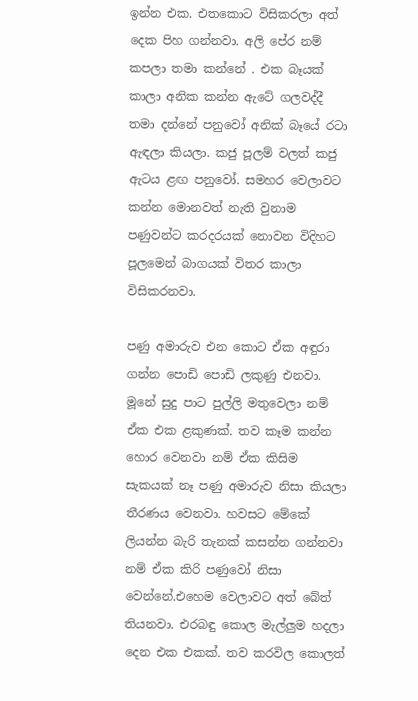ඉන්න එක. එතකොට විසිකරලා අත් දෙක පිහ ගන්නවා. අලි පේර නම් කපලා තමා කන්නේ . එක බෑයක් කාලා අනික කන්න ඇටේ ගලවද්දී තමා දන්නේ පනුවෝ අනික් බෑයේ රටා ඇඳලා කියලා. කජු පූලම් වලත් කජු ඇටය ළඟ පනුවෝ. සමහර වෙලාවට කන්න මොනවත් නැති වුනාම පණුවන්ට කරදරයක් නොවන විදිහට පූලමෙන් බාගයක් විතර කාලා විසිකරනවා.

පණු අමාරුව එන කොට ඒක අඳුරා ගන්න පොඩි පොඩි ලකුණු එනවා. මූනේ සුදු පාට පුල්ලි මතුවෙලා නම් ඒක එක ළකුණක්. තව කෑම කන්න හොර වෙනවා නම් ඒක කිසිම සැකයක් නෑ පණු අමාරුව නිසා කියලා තීරණය වෙනවා. හවසට මේකේ ලියන්න බැරි තැනක් කසන්න ගන්නවා නම් ඒක කිරි පණුවෝ නිසා වෙන්නේ.එහෙම වෙලාවට අත් බේත් තියනවා. එරබඳු කොල මැල්ලුම හදලා දෙන එක එකක්. තව කරවිල කොලත්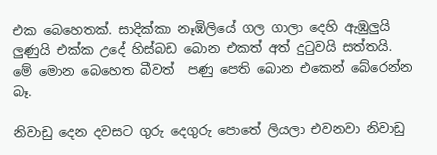එක බෙහෙතක්. සාදික්කා නෑඹිලියේ ගල ගාලා දෙහි ඇඹුලුයි ලුණුයි එක්ක උදේ හිස්බඩ බොන එකත් අත් දුටුවයි සත්තයි. මේ මොන බෙහෙත බීවත්  පණු පෙති බොන එකෙන් බේරෙන්න බෑ.

නිවාඩු දෙන දවසට ගුරු දෙගුරු පොතේ ලියලා එවනවා නිවාඩු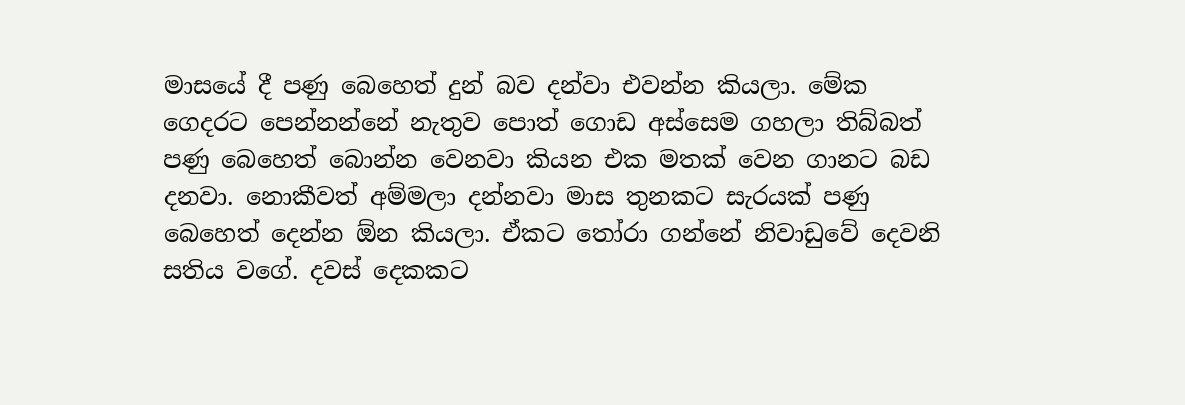මාසයේ දී පණු බෙහෙත් දුන් බව දන්වා එවන්න කියලා. මේක ගෙදරට පෙන්නන්නේ නැතුව පොත් ගොඩ අස්සෙම ගහලා තිබ්බත් පණු බෙහෙත් බොන්න වෙනවා කියන එක මතක් වෙන ගානට බඩ දනවා. නොකීවත් අම්මලා දන්නවා මාස තුනකට සැරයක් පණු බෙහෙත් දෙන්න ඕන කියලා. ඒකට තෝරා ගන්නේ නිවාඩුවේ දෙවනි සතිය වගේ. දවස් දෙකකට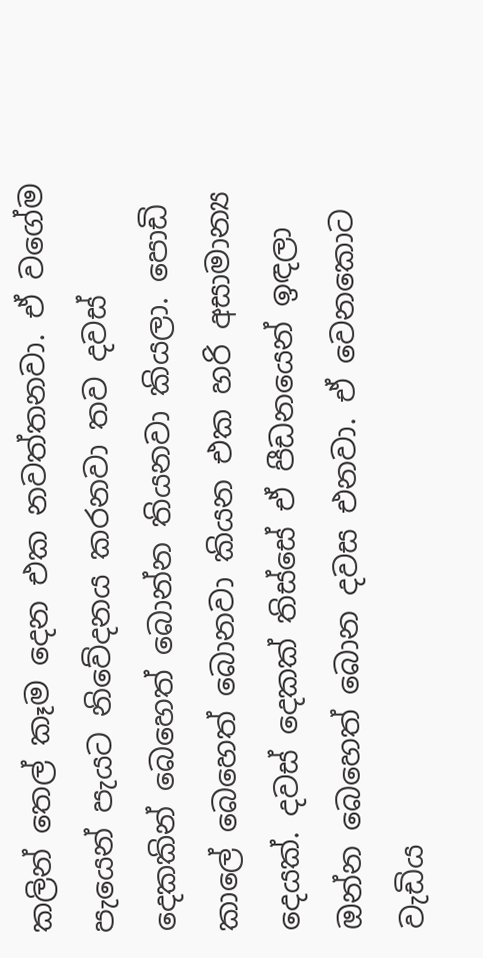කලින් තෙල් කෑම දෙන එක නවත්තනවා. ඒ වගේම පැයෙන් පැයට නිවේදනය කරනවා තව දවස් දෙකකින් බෙහෙත් බොන්න තියනවා කියලා. පොඩි කාලේ බෙහෙත් බොනවා කියන එක හරි අසාමාන්‍ය දෙයක්. දවස් දෙකක් තිස්සේ ඒ පීඩනයෙන් ඉඳලා  ඔන්න බෙහෙත් බොන දවස එනවා. ඒ වෙනකොට වැඩිය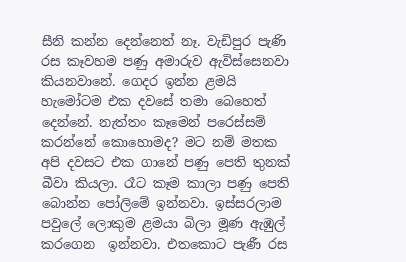සීනි කන්න දෙන්නෙත් නෑ. වැඩිපුර පැණි රස කෑවහම පණු අමාරුව ඇවිස්සෙනවා කියනවානේ. ගෙදර ඉන්න ළමයි හැමෝටම එක දවසේ තමා බෙහෙත් දෙන්නේ. නැත්තං කෑමෙන් පරෙස්සම් කරන්නේ කොහොමද? මට නම් මතක අපි දවසට එක ගානේ පණු පෙති තුනක් බීවා කියලා. රෑට කෑම කාලා පණු පෙති බොන්න පෝලිමේ ඉන්නවා. ඉස්සරලාම පවුලේ ලොකුම ළමයා බිලා මූණ ඇඹුල් කරගෙන  ඉන්නවා. එතකොට පැණී රස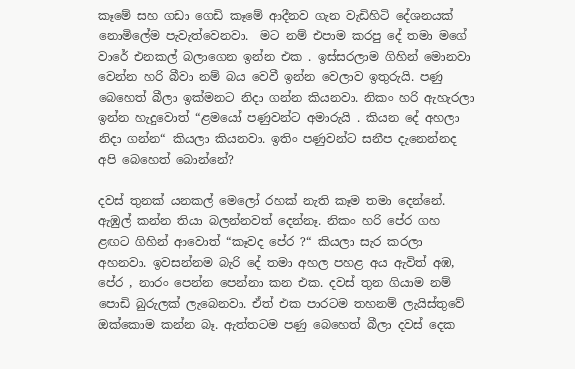කෑමේ සහ ගඩා ගෙඩි කෑමේ ආදීනව ගැන වැඩිහිටි දේශනයක් නොමිලේම පැවැත්වෙනවා.  මට නම් එපාම කරපු දේ තමා මගේ වාරේ එනකල් බලාගෙන ඉන්න එක . ඉස්සරලාම ගිහින් මොනවා වෙන්න හරි බීවා නම් බය වෙවී ඉන්න වෙලාව ඉතුරුයි. පණු බෙහෙත් බීලා ඉක්මනට නිදා ගන්න කියනවා. නිකං හරි ඇහැරලා ඉන්න හැදුවොත් “ළමයෝ පණුවන්ට අමාරුයි . කියන දේ අහලා නිදා ගන්න“ කියලා කියනවා. ඉතිං පණුවන්ට සනීප දැනෙන්නද අපි බෙහෙත් බොන්නේ?

දවස් තුනක් යනකල් මෙලෝ රහක් නැති කෑම තමා දෙන්නේ. ඇඹුල් කන්න තියා බලන්නවත් දෙන්නෑ. නිකං හරි පේර ගහ ළඟට ගිහින් ආවොත් “කෑවද පේර ?“ කියලා සැර කරලා අහනවා. ඉවසන්නම බැරි දේ තමා අහල පහළ අය ඇවිත් අඹ,  පේර , නාරං පෙන්න පෙන්නා කන එක. දවස් තුන ගියාම නම් පොඩි බුරුලක් ලැබෙනවා. ඒත් එක පාරටම තහනම් ලැයිස්තුවේ ඔක්කොම කන්න බෑ. ඇත්තටම පණු බෙහෙත් බීලා දවස් දෙක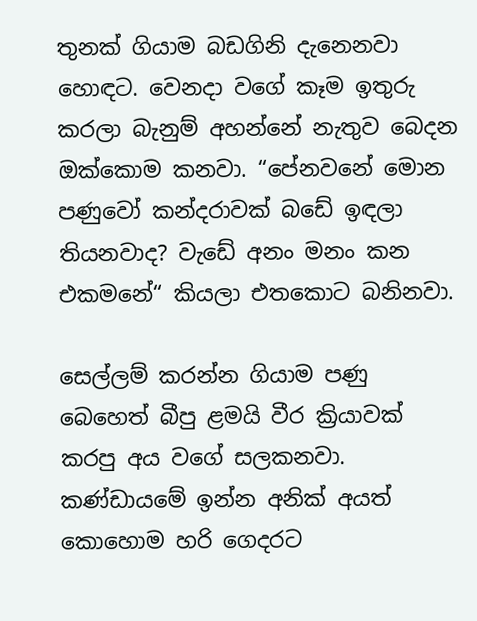තුනක් ගියාම බඩගිනි දැනෙනවා හොඳට. වෙනදා වගේ කෑම ඉතුරු කරලා බැනුම් අහන්නේ නැතුව බෙදන ඔක්කොම කනවා. “පේනවනේ මොන පණුවෝ කන්දරාවක් බඩේ ඉඳලා තියනවාද? වැඩේ අනං මනං කන එකමනේ“ කියලා එතකොට බනිනවා.

සෙල්ලම් කරන්න ගියාම පණු බෙහෙත් බීපු ළමයි වීර ක්‍රියාවක් කරපු අය වගේ සලකනවා. කණ්ඩායමේ ඉන්න අනික් අයත් කොහොම හරි ගෙදරට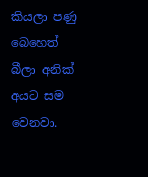කියලා පණු බෙහෙත් බීලා අනික් අයට සම වෙනවා.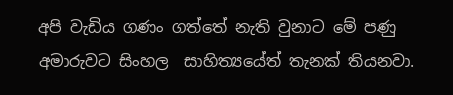අපි වැඩිය ගණං ගත්තේ නැති වුනාට මේ පණු අමාරුවට සිංහල  සාහිත්‍යයේත් තැනක් තියනවා.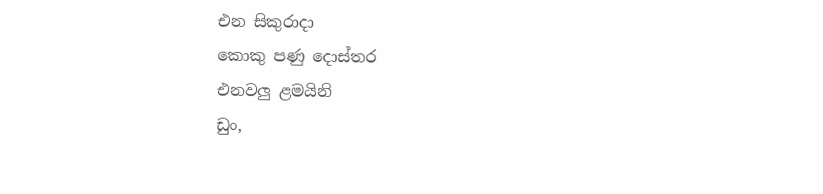එන සිකුරාදා
කොකු පණු දොස්තර
එනවලු ළමයිනි
ඩුං,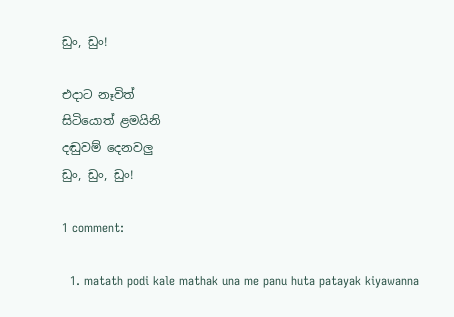ඩුං, ඩුං!

එදාට නෑවිත්
සිටියොත් ළමයිනි
දඬුවම් දෙනවලු
ඩුං, ඩුං, ඩුං!

1 comment:

  1. matath podi kale mathak una me panu huta patayak kiyawanna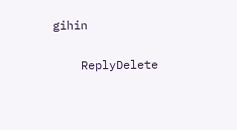gihin

    ReplyDelete